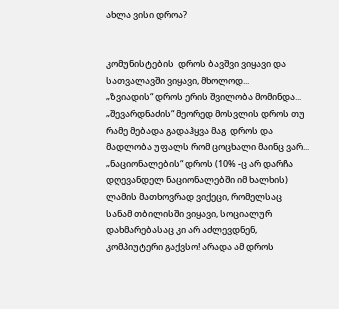ახლა ვისი დროა?


კომუნისტების  დროს ბავშვი ვიყავი და  სათვალავში ვიყავი, მხოლოდ...
„ზვიადის“ დროს ერის შვილობა მომინდა...
„შევარდნაძის“ მეორედ მოსვლის დროს თუ რამე მებადა გადაჰყვა მაგ  დროს და მადლობა უფალს რომ ცოცხალი მაინც ვარ...
„ნაციონალების“ დროს (10% -ც არ დარჩა დღევანდელ ნაციონალებში იმ ხალხის) ლამის მათხოვრად ვიქეცი, რომელსაც სანამ თბილისში ვიყავი, სოციალურ დახმარებასაც კი არ აძლევდნენ, კომპიუტერი გაქვსო! არადა ამ დროს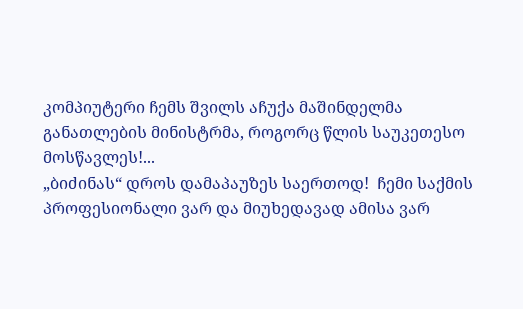კომპიუტერი ჩემს შვილს აჩუქა მაშინდელმა განათლების მინისტრმა, როგორც წლის საუკეთესო მოსწავლეს!...
„ბიძინას“ დროს დამაპაუზეს საერთოდ!  ჩემი საქმის პროფესიონალი ვარ და მიუხედავად ამისა ვარ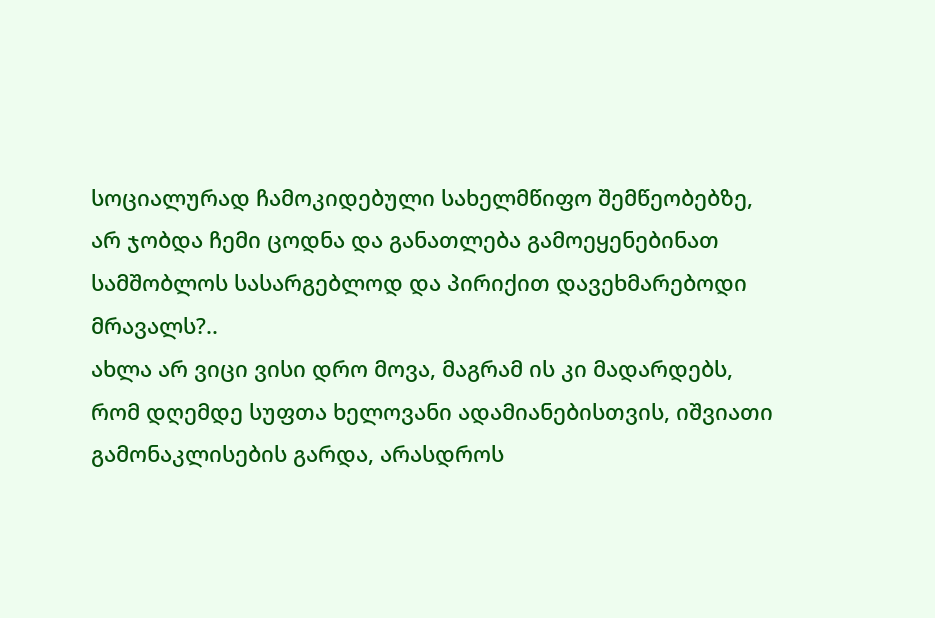სოციალურად ჩამოკიდებული სახელმწიფო შემწეობებზე, არ ჯობდა ჩემი ცოდნა და განათლება გამოეყენებინათ სამშობლოს სასარგებლოდ და პირიქით დავეხმარებოდი მრავალს?..
ახლა არ ვიცი ვისი დრო მოვა, მაგრამ ის კი მადარდებს, რომ დღემდე სუფთა ხელოვანი ადამიანებისთვის, იშვიათი გამონაკლისების გარდა, არასდროს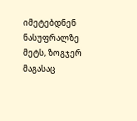იმეტებდნენ ნასუფრალზე მეტს, ზოგჯერ მაგასაც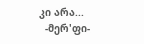კი არა...
  -მერ'ფი-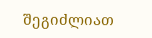შეგიძლიათ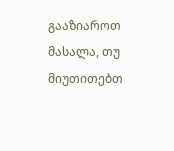გააზიაროთ მასალა, თუ მიუთითებთ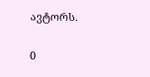ავტორს.

0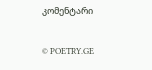კომენტარი

© POETRY.GE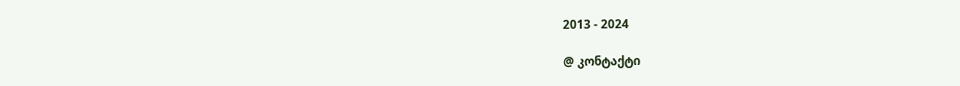2013 - 2024

@ კონტაქტი